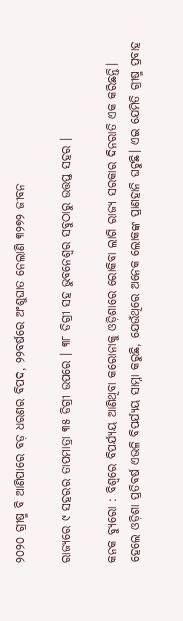୨୦୨୦ ଗ୍ରୀଷ୍ମ ବି ଆଣିପାରେ ବଡ଼ ଧରଣର ବିପଦ, ୨୨ବର୍ଷରେ ଅଂଶୁଘାତ ନେଲାଣି ୩୨୭୨ ଜୀବନ

ରାଜ୍ୟରେ ୯ ସହରର ତାପମାତ୍ରା ୩୫ ଡିଗ୍ରୀ ଉପରେ । ୩୮ ଡିଗ୍ରୀ ସହ ଭୁବନେଶ୍ୱର ସବୁଠାରୁ ଉତ୍ତପ୍ତ ସହର ।

କନକ ବ୍ୟୁରୋ : ବିଶ୍ବରେ ବିପର୍ଯ୍ୟୟ ଆଣିଥିବା କରୋନାକୁ ଓଡ଼ିଶାରେ ରୋକିବା ଲାଗି ରାଜ୍ୟ ସରକାର ଦିନରାତି ଏକ କରିଛନ୍ତି। ହେଲେ ଓଡ଼ିଶା ପ୍ରତିବର୍ଷ ଏଭଳି ବିପର୍ଯ୍ୟୟ ସାମ୍ନା କରୁଛି, ଯେଉଁଥିରେ ଅନେକ ଲୋକଙ୍କ ପ୍ରାଣହାନି ଘଟୁଛି। ଏଇ ଯେମିତି ଗ୍ରୀଷ୍ମ ପ୍ରବାହ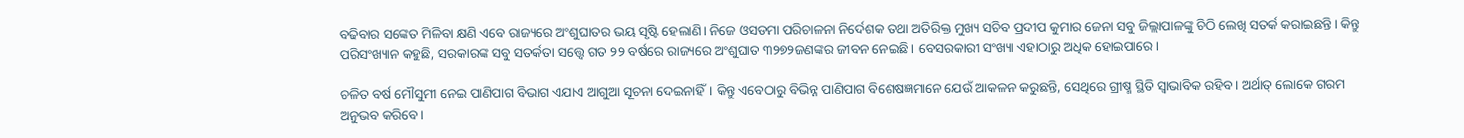ବଢିବାର ସଙ୍କେତ ମିଳିବା କ୍ଷଣି ଏବେ ରାଜ୍ୟରେ ଅଂଶୁଘାତର ଭୟ ସୃଷ୍ଟି ହେଲାଣି। ନିଜେ ଓସଡମା ପରିଚାଳନା ନିର୍ଦେଶକ ତଥା ଅତିରିକ୍ତ ମୁଖ୍ୟ ସଚିବ ପ୍ରଦୀପ କୁମାର ଜେନା ସବୁ ଜିଲ୍ଲାପାଳଙ୍କୁ ଚିଠି ଲେଖି ସତର୍କ କରାଇଛନ୍ତି। କିନ୍ତୁ ପରିସଂଖ୍ୟାନ କହୁଛି, ସରକାରଙ୍କ ସବୁ ସତର୍କତା ସତ୍ତ୍ବେ ଗତ ୨୨ ବର୍ଷରେ ରାଜ୍ୟରେ ଅଂଶୁଘାତ ୩୨୭୨ଜଣଙ୍କର ଜୀବନ ନେଇଛି। ବେସରକାରୀ ସଂଖ୍ୟା ଏହାଠାରୁ ଅଧିକ ହୋଇପାରେ।

ଚଳିତ ବର୍ଷ ମୌସୁମୀ ନେଇ ପାଣିପାଗ ବିଭାଗ ଏଯାଏ ଆଗୁଆ ସୂଚନା ଦେଇନାହିଁ। କିନ୍ତୁ ଏବେଠାରୁ ବିଭିନ୍ନ ପାଣିପାଗ ବିଶେଷଜ୍ଞମାନେ ଯେଉଁ ଆକଳନ କରୁଛନ୍ତି, ସେଥିରେ ଗ୍ରୀଷ୍ମ ସ୍ଥିତି ସ୍ବାଭାବିକ ରହିବ। ଅର୍ଥାତ୍ ଲୋକେ ଗରମ ଅନୁଭବ କରିବେ।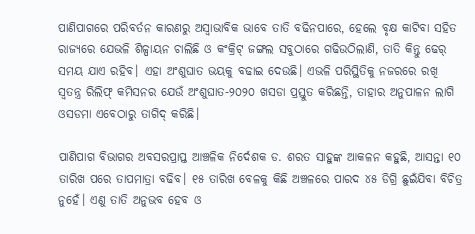ପାଣିପାଗରେ ପରିବର୍ତନ କାରଣରୁ ଅସ୍ବାଭାବିକ ଭାବେ ତାତି ବଢିନପାରେ, ହେଲେ ବୃକ୍ଷ କାଟିବା ସହିତ ରାଜ୍ୟରେ ଯେଭଳି ଶିଳ୍ପାୟନ ଚାଲିଛି ଓ କଂକ୍ରିଟ୍ ଜଙ୍ଗଲ ସବୁଠାରେ ଗଢିଉଠିଲାଣି, ତାତି କିନ୍ତୁ ଢେର୍ ସମୟ ଯାଏ ରହିବ। ଏହା ଅଂଶୁଘାତ ଭୟକୁ ବଢାଇ ଦେଉଛି। ଏଭଳି ପରିସ୍ଥିତିକୁ ନଜରରେ ରଖି ସ୍ବତନ୍ତ୍ର ରିଲିଫ୍ କମିସନର ଯେଉଁ ଅଂଶୁଘାତ-୨୦୨୦ ଖସଡା ପ୍ରସ୍ତୁତ କରିଛନ୍ତି, ତାହାର ଅନୁପାଳନ ଲାଗି ଓସଡମା ଏବେଠାରୁ ତାଗିଦ୍ କରିଛି।

ପାଣିପାଗ ବିଭାଗର ଅବସରପ୍ରାପ୍ତ ଆଞ୍ଚଳିକ ନିର୍ଦେଶକ ଡ. ଶରତ ସାହୁଙ୍କ ଆକଳନ କହୁଛି, ଆସନ୍ତା ୧୦ ତାରିଖ ପରେ ତାପମାତ୍ରା ବଢିବ। ୧୫ ତାରିଖ ବେଳକୁ କିଛି ଅଞ୍ଚଳରେ ପାରଦ ୪୫ ଡିଗ୍ରି ଛୁଇଁଯିବା ବିଚିତ୍ର ନୁହେଁ। ଏଣୁ ତାତି ଅନୁଭବ ହେବ ଓ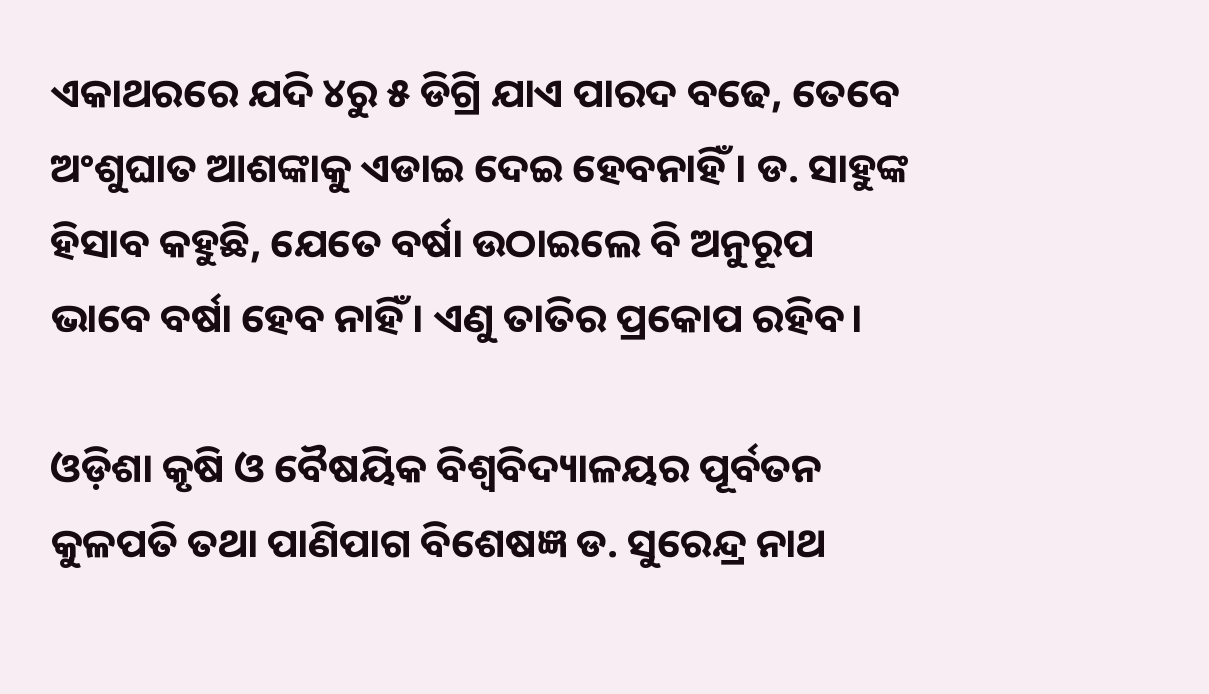ଏକାଥରରେ ଯଦି ୪ରୁ ୫ ଡିଗ୍ରି ଯାଏ ପାରଦ ବଢେ, ତେବେ ଅଂଶୁଘାତ ଆଶଙ୍କାକୁ ଏଡାଇ ଦେଇ ହେବନାହିଁ । ଡ. ସାହୁଙ୍କ ହିସାବ କହୁଛି, ଯେତେ ବର୍ଷା ଉଠାଇଲେ ବି ଅନୁରୂପ ଭାବେ ବର୍ଷା ହେବ ନାହିଁ। ଏଣୁ ତାତିର ପ୍ରକୋପ ରହିବ।

ଓଡ଼ିଶା କୃଷି ଓ ବୈଷୟିକ ବିଶ୍ବବିଦ୍ୟାଳୟର ପୂର୍ବତନ କୁଳପତି ତଥା ପାଣିପାଗ ବିଶେଷଜ୍ଞ ଡ. ସୁରେନ୍ଦ୍ର ନାଥ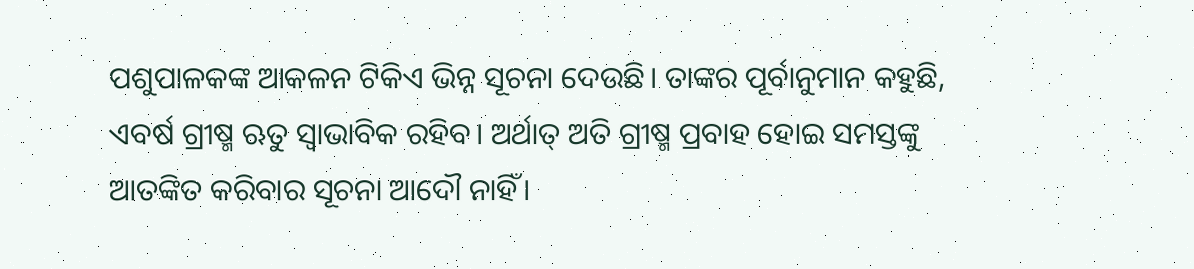ପଶୁପାଳକଙ୍କ ଆକଳନ ଟିକିଏ ଭିନ୍ନ ସୂଚନା ଦେଉଛି। ତାଙ୍କର ପୂର୍ବାନୁମାନ କହୁଛି, ଏବର୍ଷ ଗ୍ରୀଷ୍ମ ଋତୁ ସ୍ବାଭାବିକ ରହିବ। ଅର୍ଥାତ୍ ଅତି ଗ୍ରୀଷ୍ମ ପ୍ରବାହ ହୋଇ ସମସ୍ତଙ୍କୁ ଆତଙ୍କିତ କରିବାର ସୂଚନା ଆଦୌ ନାହିଁ।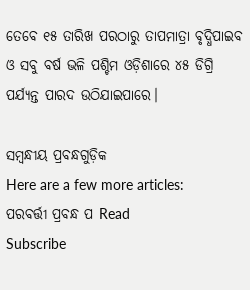ତେବେ ୧୫ ତାରିଖ ପରଠାରୁ ତାପମାତ୍ରା ବୃଦ୍ଧିପାଇବ ଓ ସବୁ ବର୍ଷ ଭଳି ପଶ୍ଚିମ ଓଡ଼ିଶାରେ ୪୫ ଡିଗ୍ରି ପର୍ଯ୍ୟନ୍ତ ପାରଦ ଉଠିଯାଇପାରେ।

ସମ୍ବନ୍ଧୀୟ ପ୍ରବନ୍ଧଗୁଡ଼ିକ
Here are a few more articles:
ପରବର୍ତ୍ତୀ ପ୍ରବନ୍ଧ ପ Read
Subscribe